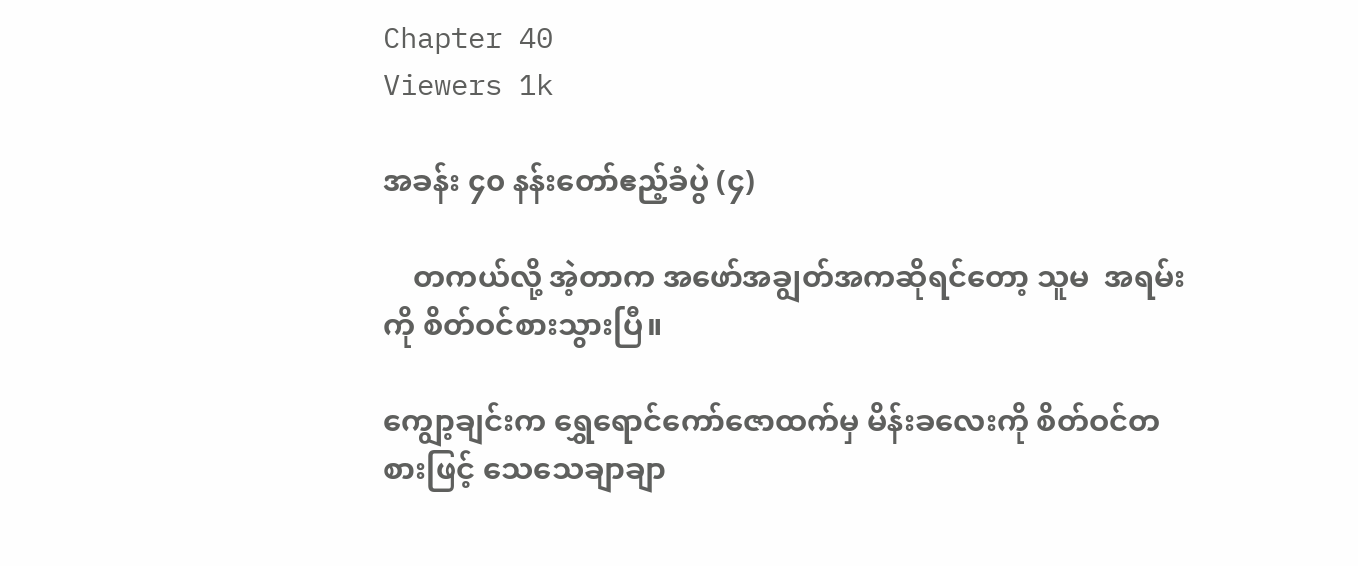Chapter 40
Viewers 1k

အခန်း ၄၀ နန်းတော်ဧည့်ခံပွဲ (၄)

    တကယ်လို့ အဲ့တာက အဖော်အချွတ်အကဆိုရင်တော့ သူမ  အရမ်းကို စိတ်ဝင်စားသွားပြီ။

ကျွော့ချင်းက ရွှေရောင်ကော်ဇောထက်မှ မိန်းခလေးကို စိတ်ဝင်တစားဖြင့် သေသေချာချာ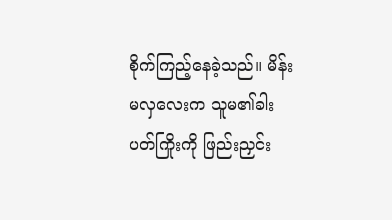စိုက်ကြည့်နေခဲ့သည်။ မိန်းမလှလေးက သူမ၏ခါးပတ်ကြိုးကို ဖြည်းညှင်း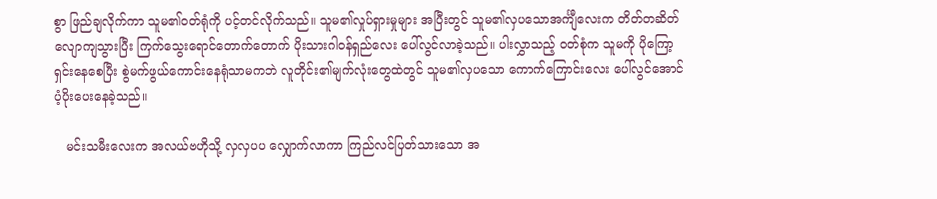စွာ ဖြည်ချလိုက်ကာ သူမ၏၀တ်ရုံကို ပင့်တင်လိုက်သည်။ သူမ၏လှုပ်ရှားမှုများ အပြီးတွင် သူမ၏လှပသောအင်္ကျီလေးက တိတ်တဆိတ် လျောကျသွားပြီး ကြက်သွေးရောင်တောက်တောက် ပိုးသားဂါဝန်ရှည်လေး ပေါ်လွင်လာခဲ့သည်။ ပါးလွှာသည့် ဝတ်စုံက သူမကို ပိုကြော့ရှင်းနေစေပြီး စွဲမက်ဖွယ်ကောင်းနေရုံသာမကဘဲ လူတိုင်း၏မျက်လုံးတွေထဲတွင် သူမ၏လှပသော ကောက်ကြောင်းလေး ပေါ်လွင်အောင် ပံ့ပိုးပေးနေခဲ့သည်။

   မင်းသမီးလေးက အလယ်ဗဟိုသို့ လှလှပပ လျှောက်လာကာ ကြည်လင်ပြတ်သားသော အ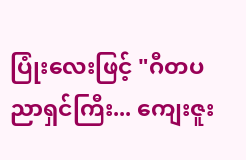ပြုံးလေးဖြင့် "ဂီတပညာရှင်ကြီး... ကျေးဇူး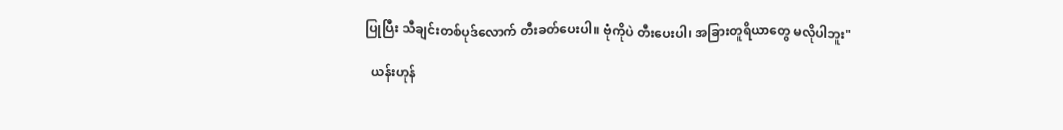ပြုပြီး သီချင်းတစ်ပုဒ်လောက် တီးခတ်ပေးပါ။ ဗုံကိုပဲ တီးပေးပါ၊ အခြားတူရိယာတွေ မလိုပါဘူး"

  ယန်းဟုန်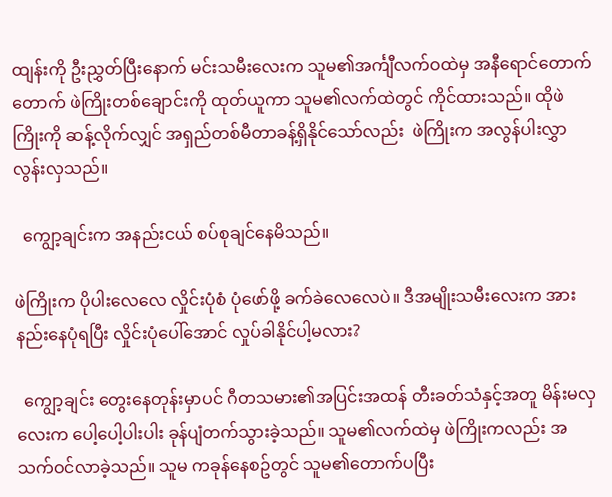ထျန်းကို ဦးညွှတ်ပြီးနောက် မင်းသမီးလေးက သူမ၏အင်္ကျီလက်ဝထဲမှ အနီရောင်တောက်တောက် ဖဲကြိုးတစ်ချောင်းကို ထုတ်ယူကာ သူမ၏လက်ထဲတွင် ကိုင်ထားသည်။ ထိုဖဲကြိုးကို ဆန့်လိုက်လျှင် အရှည်တစ်မီတာခန့်ရှိနိုင်သော်လည်း  ဖဲကြိုးက အလွန်ပါးလွှာလွန်းလှသည်။

  ကျွော့ချင်းက အနည်းငယ် စပ်စုချင်နေမိသည်။

ဖဲကြိုးက ပိုပါးလေလေ လှိုင်းပုံစံ ပုံဖော်ဖို့ ခက်ခဲလေလေပဲ။ ဒီအမျိုးသမီးလေးက အားနည်းနေပုံရပြီး လှိုင်းပုံပေါ်အောင် လှုပ်ခါနိုင်ပါ့မလား?

  ကျွော့ချင်း တွေးနေတုန်းမှာပင် ဂီတသမား၏အပြင်းအထန် တီးခတ်သံနှင့်အတူ မိန်းမလှလေးက ပေါ့ပေါ့ပါးပါး ခုန်ပျံတက်သွားခဲ့သည်။ သူမ၏လက်ထဲမှ ဖဲကြိုးကလည်း အသက်ဝင်လာခဲ့သည်။ သူမ ကခုန်နေစဥ်တွင် သူမ၏တောက်ပပြီး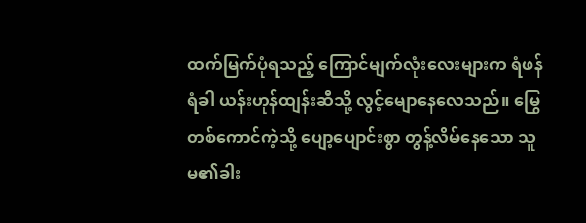ထက်မြက်ပုံရသည့် ကြောင်မျက်လုံးလေးများက ရံဖန်ရံခါ ယန်းဟုန်ထျန်းဆီသို့ လွင့်မျောနေလေသည်။ မြွေတစ်ကောင်ကဲ့သို့ ပျော့ပျောင်းစွာ တွန့်လိမ်နေသော သူမ၏ခါး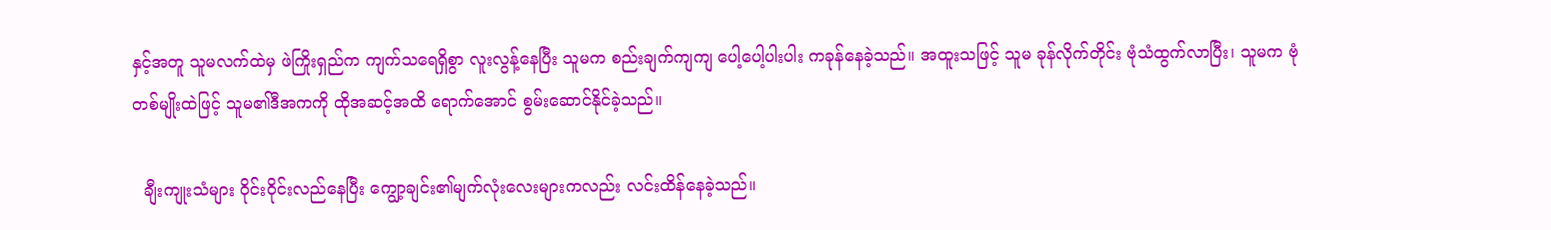နှင့်အတူ သူမလက်ထဲမှ ဖဲကြိုးရှည်က ကျက်သရေရှိစွာ လူးလွန့်နေပြီး သူမက စည်းချက်ကျကျ ပေါ့ပေါ့ပါးပါး ကခုန်နေခဲ့သည်။ အထူးသဖြင့် သူမ ခုန်လိုက်တိုင်း ဗုံသံထွက်လာပြီး၊ သူမက ဗုံတစ်မျိုးထဲဖြင့် သူမ၏ဒီအကကို ထိုအဆင့်အထိ ရောက်အောင် စွမ်းဆောင်နိုင်ခဲ့သည်။

  ချီးကျုးသံများ ဝိုင်းဝိုင်းလည်နေပြီး ကျွော့ချင်း၏မျက်လုံးလေးများကလည်း လင်းထိန်နေခဲ့သည်။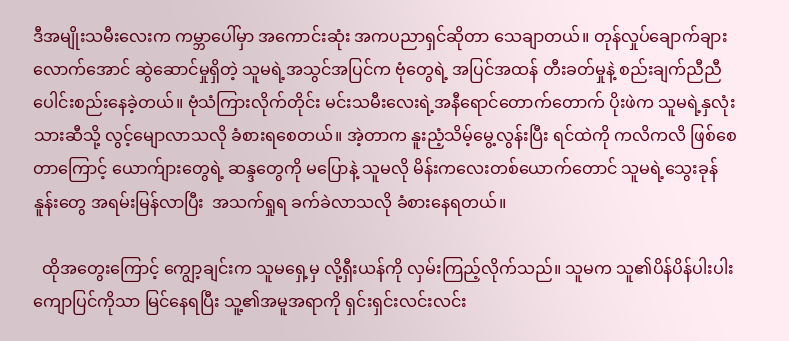ဒီအမျိုးသမီးလေးက ကမ္ဘာပေါ်မှာ အကောင်းဆုံး အကပညာရှင်ဆိုတာ သေချာတယ်။ တုန်လှုပ်ချောက်ချားလောက်အောင် ဆွဲဆောင်မှုရှိတဲ့ သူမရဲ့အသွင်အပြင်က ဗုံတွေရဲ့ အပြင်အထန် တီးခတ်မှုနဲ့ စည်းချက်ညီညီ ပေါင်းစည်းနေခဲ့တယ်။ ဗုံသံကြားလိုက်တိုင်း မင်းသမီးလေးရဲ့အနီရောင်တောက်တောက် ပိုးဖဲက သူမရဲ့နှလုံးသားဆီသို့ လွင့်မျောလာသလို ခံစားရစေတယ်။ အဲ့တာက နူးညံ့သိမ့်မွေ့လွန်းပြီး ရင်ထဲကို ကလိကလိ ဖြစ်စေတာကြောင့် ယောက်ျားတွေရဲ့ ဆန္ဒတွေကို မပြောနဲ့ သူမလို မိန်းကလေးတစ်ယောက်တောင် သူမရဲ့သွေးခုန်နူန်းတွေ အရမ်းမြန်လာပြီး  အသက်ရှုရ ခက်ခဲလာသလို ခံစားနေရတယ်။

  ထိုအတွေးကြောင့် ကျွော့ချင်းက သူမရှေ့မှ လို့ရှီးယန်ကို လှမ်းကြည့်လိုက်သည်။ သူမက သူ၏ပိန်ပိန်ပါးပါး ကျောပြင်ကိုသာ မြင်နေရပြီး သူ့၏အမူအရာကို ရှင်းရှင်းလင်းလင်း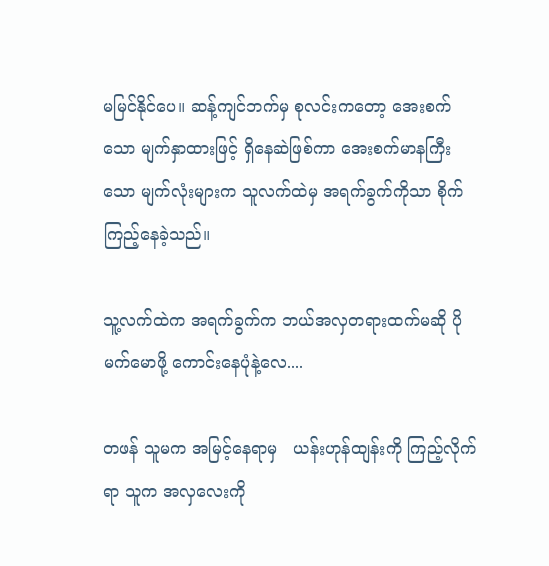မမြင်နိုင်ပေ။ ဆန့်ကျင်ဘက်မှ စုလင်းကတော့ အေးစက်သော မျက်နှာထားဖြင့် ရှိနေဆဲဖြစ်ကာ အေးစက်မာနကြီးသော မျက်လုံးများက သူလက်ထဲမှ အရက်ခွက်ကိုသာ စိုက်ကြည့်နေခဲ့သည်။

သူ့လက်ထဲက အရက်ခွက်က ဘယ်အလှတရားထက်မဆို ပိုမက်မောဖို့ ကောင်းနေပုံနဲ့လေ....

တဖန် သူမက အမြင့်နေရာမှ   ယန်းဟုန်ထျန်းကို ကြည့်လိုက်ရာ သူက အလှလေးကို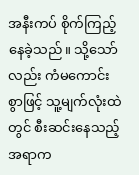အနီးကပ် စိုက်ကြည့်နေခဲ့သည်။ သို့သော်လည်း ကံမကောင်းစွာဖြင့် သူ့မျက်လုံးထဲတွင် စီးဆင်းနေသည့်အရာက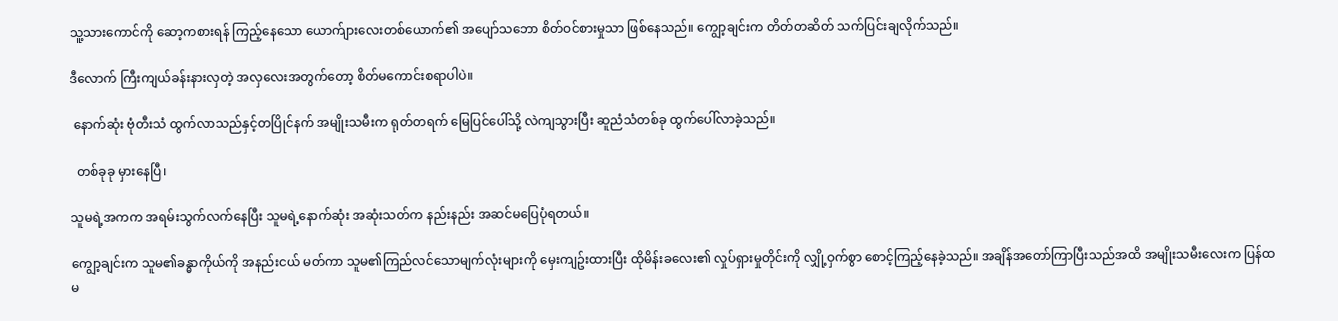သူ့သားကောင်ကို ဆော့ကစားရန် ကြည့်နေသော ယောက်ျားလေးတစ်ယောက်၏ အပျော်သဘော စိတ်ဝင်စားမှုသာ ဖြစ်နေသည်။ ကျွော့ချင်းက တိတ်တဆိတ် သက်ပြင်းချလိုက်သည်။

ဒီလောက် ကြီးကျယ်ခန်းနားလှတဲ့ အလှလေးအတွက်တော့ စိတ်မကောင်းစရာပါပဲ။

 နောက်ဆုံး ဗုံတီးသံ ထွက်လာသည်နှင့်တပြိုင်နက် အမျိုးသမီးက ရုတ်တရက် မြေပြင်ပေါ်သို့ လဲကျသွားပြီး ဆူညံသံတစ်ခု ထွက်ပေါ်လာခဲ့သည်။

  တစ်ခုခု မှားနေပြီ၊

သူမရဲ့အကက အရမ်းသွက်လက်နေပြီး သူမရဲ့နောက်ဆုံး အဆုံးသတ်က နည်းနည်း အဆင်မပြေပုံရတယ်။

ကျွော့ချင်းက သူမ၏ခန္ဓာကိုယ်ကို အနည်းငယ် မတ်ကာ သူမ၏ကြည်လင်သောမျက်လုံးများကို မှေးကျဥ်းထားပြီး ထိုမိန်းခလေး၏ လှုပ်ရှားမှုတိုင်းကို လျှို့ဝှက်စွာ စောင့်ကြည့်နေခဲ့သည်။ အချိန်အတော်ကြာပြီးသည်အထိ အမျိုးသမီးလေးက ပြန်ထမ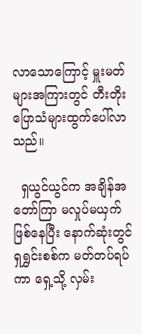လာသောကြောင့် မှူးမတ်များအကြားတွင် တီးတိုးပြောသံများထွက်ပေါ်လာသည်။

  ရှယွင်ယွင်က အချိန်အတော်ကြာ မလှုပ်မယှက်ဖြစ်နေပြီး နောက်ဆုံးတွင် ရှရွှင်းစစ်က မတ်တပ်ရပ်ကာ ရှေ့သို့ လှမ်း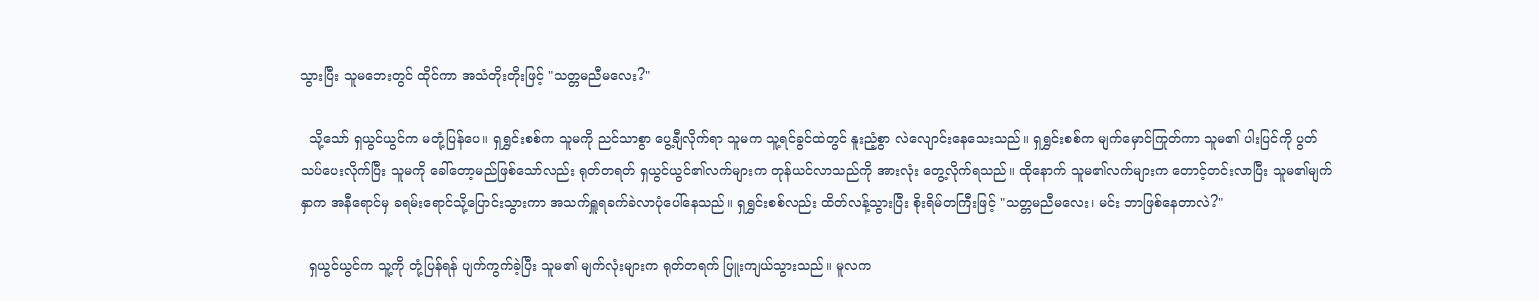သွားပြီး သူမဘေးတွင် ထိုင်ကာ အသံတိုးတိုးဖြင့် "သတ္တမညီမလေး?"

  သို့သော် ရှယွင်ယွင်က မတုံ့ပြန်ပေ။ ရှရွှင်းစစ်က သူမကို ညင်သာစွာ ပွေ့ချီလိုက်ရာ သူမက သူ့ရင်ခွင်ထဲတွင် နူးညံ့စွာ လဲလျောင်းနေသေးသည်။ ရှရွှင်းစစ်က မျက်မှောင်ကြုတ်ကာ သူမ၏ ပါးပြင်ကို ပွတ်သပ်ပေးလိုက်ပြီး သူမကို ခေါ်တော့မည်ဖြစ်သော်လည်း ရုတ်တရတ် ရှယွင်ယွင်၏လက်များက တုန်ယင်လာသည်ကို အားလုံး တွေ့လိုက်ရသည်။ ထိုနောက် သူမ၏လက်များက တောင့်တင်းလာပြီး သူမ၏မျက်နှာက အနီရောင်မှ ခရမ်းရောင်သို့ပြောင်းသွားကာ အသက်ရှူရခက်ခဲလာပုံပေါ်နေသည်။ ရှရွှင်းစစ်လည်း ထိတ်လန့်သွားပြီး စိုးရိမ်တကြီးဖြင့် "သတ္တမညီမလေး၊ မင်း ဘာဖြစ်နေတာလဲ?"

  ရှယွင်ယွင်က သူ့ကို တုံ့ပြန်ရန် ပျက်ကွက်ခဲ့ပြီး သူမ၏ မျက်လုံးများက ရုတ်တရက် ပြူးကျယ်သွားသည်။ မူလက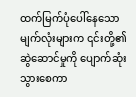ထက်မြက်ပုံပေါ်နေသော မျက်လုံးများက ၎င်းတို့၏ ဆွဲဆောင်မှုကို ပျောက်ဆုံးသွားစေကာ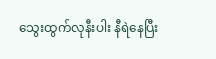သွေးထွက်လုနီးပါး နီရဲနေပြီး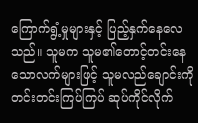ကြောက်ရွံ့မှုများနှင့် ပြည့်နှက်နေလေသည်။ သူမက သူမ၏တောင့်တင်းနေသောလက်များဖြင့် သူမလည်ချောင်းကို တင်းတင်းကြပ်ကြပ် ဆုပ်ကိုင်လိုက်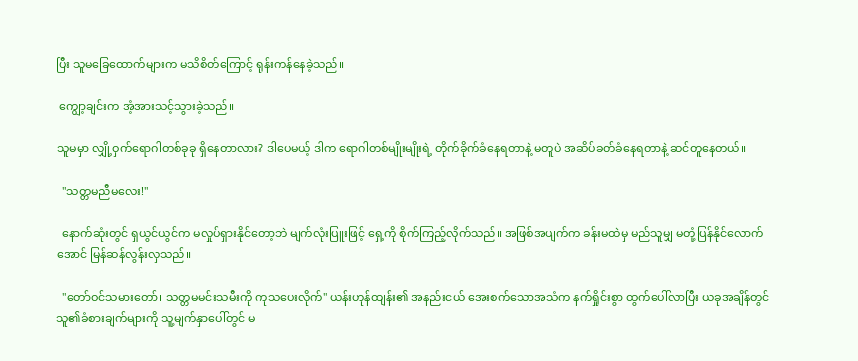ပြီး သူမခြေထောက်များက မသိစိတ်ကြောင့် ရုန်းကန်နေခဲ့သည်။

 ကျွော့ချင်းက အံ့အားသင့်သွားခဲ့သည်။

သူမမှာ လျှို့ဝှက်ရောဂါတစ်ခုခု ရှိနေတာလား? ဒါပေမယ့် ဒါက ရောဂါတစ်မျိုးမျိုးရဲ့ တိုက်ခိုက်ခံနေရတာနဲ့ မတူပဲ အဆိပ်ခတ်ခံနေရတာနဲ့ ဆင်တူနေတယ်။

  "သတ္တမညီမလေး!"

  နောက်ဆုံးတွင် ရှယွင်ယွင်က မလှုပ်ရှားနိုင်တော့ဘဲ မျက်လုံးပြူးဖြင့် ရှေ့ကို စိုက်ကြည့်လိုက်သည်။ အဖြစ်အပျက်က ခန်းမထဲမှ မည်သူမျှ မတုံ့ပြန်နိုင်လောက်အောင် မြန်ဆန်လွန်းလှသည်။

  "တော်ဝင်သမားတော်၊ သတ္တမမင်းသမီးကို ကုသပေးလိုက်" ယန်းဟုန်ထျန်း၏ အနည်းငယ် အေးစက်သောအသံက နက်ရှိုင်းစွာ ထွက်ပေါ်လာပြီး ယခုအချိန်တွင် သူ၏ခံစားချက်များကို သူ့မျက်နှာပေါ်တွင် မ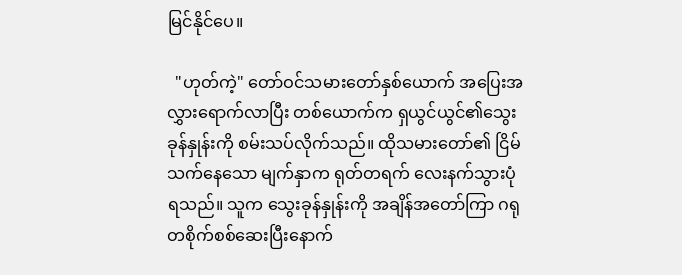မြင်နိုင်ပေ။

  "ဟုတ်ကဲ့" တော်ဝင်သမားတော်နှစ်ယောက် အပြေးအလွှားရောက်လာပြီး တစ်ယောက်က ရှယွင်ယွင်၏သွေးခုန်နှုန်းကို စမ်းသပ်လိုက်သည်။ ထိုသမားတော်၏ ငြိမ်သက်နေသော မျက်နှာက ရုတ်တရက် လေးနက်သွားပုံရသည်။ သူက သွေးခုန်နှုန်းကို အချိန်အတော်ကြာ ဂရုတစိုက်စစ်ဆေးပြီးနောက်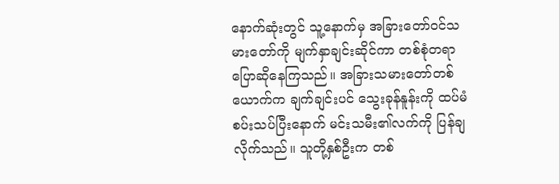နောက်ဆုံးတွင် သူ့နောက်မှ အခြားတော်ဝင်သမားတော်ကို မျက်နှာချင်းဆိုင်ကာ တစ်စုံတရာ ပြောဆိုနေကြသည်။ အခြားသမားတော်တစ်ယောက်က ချက်ချင်းပင် သွေးခုန်နူန်းကို ထပ်မံစပ်းသပ်ပြီးနောက် မင်းသမီး၏လက်ကို ပြန်ချလိုက်သည်။ သူတို့နှစ်ဦးက တစ်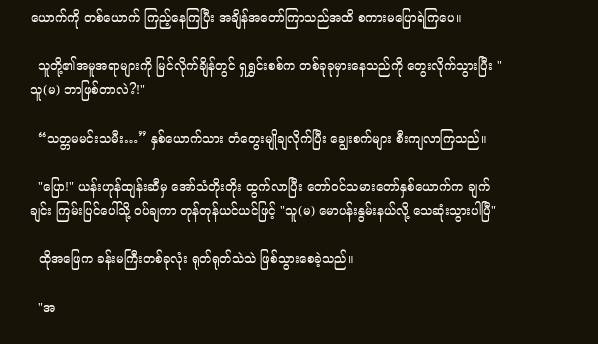ယောက်ကို တစ်ယောက် ကြည့်နေကြပြီး အချိန်အတော်ကြာသည်အထိ စကားမပြောရဲကြပေ။

  သူတို့၏အမူအရာများကို မြင်လိုက်ချိန်တွင် ရှရွှင်းစစ်က တစ်ခုခုမှားနေသည်ကို တွေးလိုက်သွားပြီး "သူ(မ) ဘာဖြစ်တာလဲ?!"

  “သတ္တမမင်းသမီး…” နှစ်ယောက်သား တံတွေးမျိုချလိုက်ပြီး ချွေးစက်များ စီးကျလာကြသည်။

  "ပြော!" ယန်းဟုန်ထျန်းဆီမှ အော်သံတိုးတိုး ထွက်လာပြီး တော်ဝင်သမားတော်နှစ်ယောက်က ချက်ချင်း ကြမ်းပြင်ပေါ်သို့ ဝပ်ချကာ တုန်တုန်ယင်ယင်ဖြင့် "သူ(မ) မောပန်းနွမ်းနယ်လို့ သေဆုံးသွားပါပြီ"

  ထိုအဖြေက ခန်းမကြီးတစ်ခုလုံး ရုတ်ရုတ်သဲသဲ ဖြစ်သွားစေခဲ့သည်။

  "အ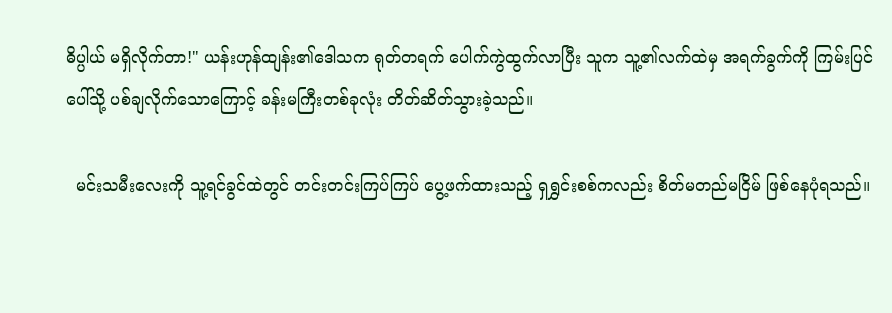ဓိပ္ပါယ် မရှိလိုက်တာ!" ယန်းဟုန်ထျန်း၏ဒေါသက ရုတ်တရက် ပေါက်ကွဲထွက်လာပြီး သူက သူ့၏လက်ထဲမှ အရက်ခွက်ကို ကြမ်းပြင်ပေါ်သို့ ပစ်ချလိုက်သောကြောင့် ခန်းမကြီးတစ်ခုလုံး တိတ်ဆိတ်သွားခဲ့သည်။

  မင်းသမီးလေးကို သူ့ရင်ခွင်ထဲတွင် တင်းတင်းကြပ်ကြပ် ပွေ့ဖက်ထားသည့် ရှရွှင်းစစ်ကလည်း စိတ်မတည်မငြိမ် ဖြစ်နေပုံရသည်။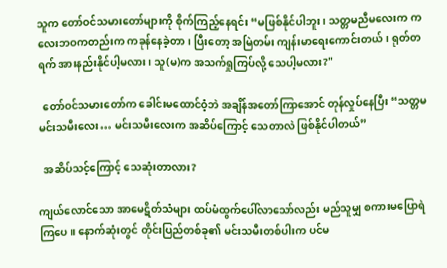သူက တော်ဝင်သမားတော်များကို စိုက်ကြည့်နေရင်း “မဖြစ်နိုင်ပါဘူး၊ သတ္တမညီမလေးက ကလေးဘဝကတည်းက ကခုန်နေခဲ့တာ၊ ပြီးတော့ အမြဲတမ်း ကျန်းမာရေးကောင်းတယ်၊ ရုတ်တရက် အားနည်းနိုင်ပါ့မလား၊ သူ(မ)က အသက်ရှုကြပ်လို့ သေပါ့မလား?"

  တော်ဝင်သမားတော်က ခေါင်းမထောင်ဝံ့ဘဲ အချိန်အတော်ကြာအောင် တုန်လှုပ်နေပြီး “သတ္တမမင်းသမီးလေး… မင်းသမီးလေးက အဆိပ်ကြောင့် သေတာလဲ ဖြစ်နိုင်ပါတယ်”

  အဆိပ်သင့်ကြောင့် သေဆုံးတာလား?

ကျယ်လောင်သော အာမေဋိတ်သံများ ထပ်မံထွက်ပေါ်လာသော်လည်း မည်သူမျှ စကားမပြောရဲကြပေ။ နောက်ဆုံးတွင် တိုင်းပြည်တစ်ခု၏ မင်းသမီးတစ်ပါးက ပင်မ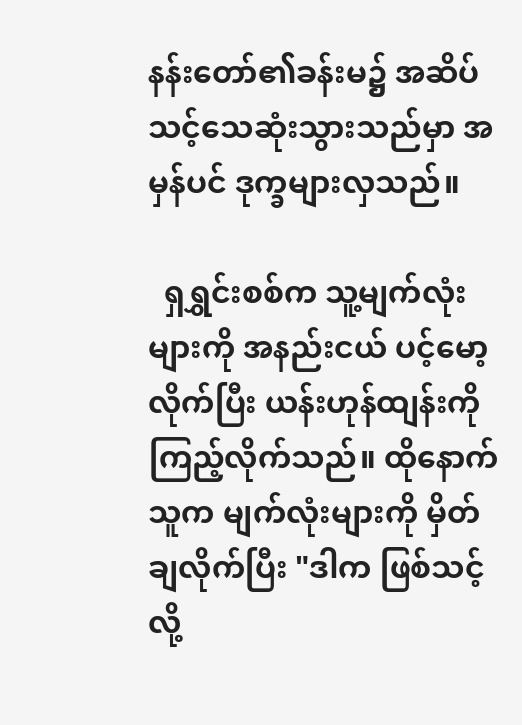နန်းတော်၏ခန်းမ၌ အဆိပ်သင့်သေဆုံးသွားသည်မှာ အမှန်ပင် ဒုက္ခများလှသည်။

  ရှရွှင်းစစ်က သူ့မျက်လုံးများကို အနည်းငယ် ပင့်မော့လိုက်ပြီး ယန်းဟုန်ထျန်းကို ကြည့်လိုက်သည်။ ထိုနောက် သူက မျက်လုံးများကို မှိတ်ချလိုက်ပြီး "ဒါက ဖြစ်သင့်လို့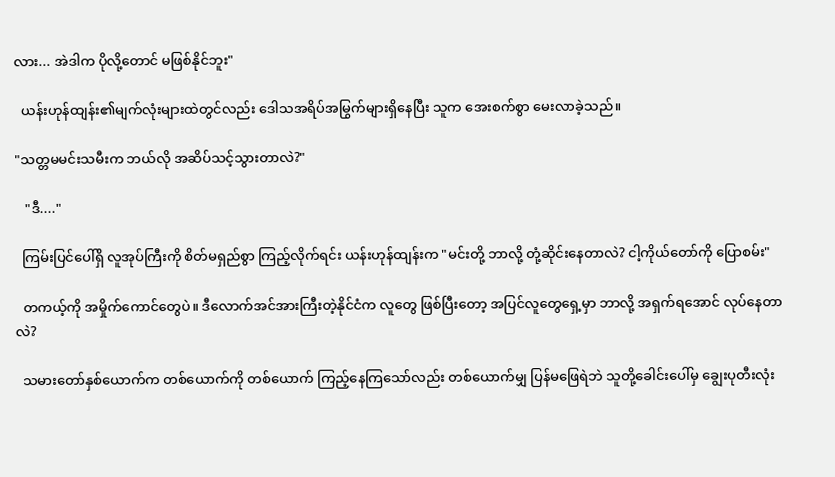လား... အဲဒါက ပိုလို့တောင် မဖြစ်နိုင်ဘူး"

  ယန်းဟုန်ထျန်း၏မျက်လုံးများထဲတွင်လည်း ဒေါသအရိပ်အမြွက်များရှိနေပြီး သူက အေးစက်စွာ မေးလာခဲ့သည်။

"သတ္တမမင်းသမီးက ဘယ်လို အဆိပ်သင့်သွားတာလဲ?"

   "ဒီ...."

  ကြမ်းပြင်ပေါ်ရှိ လူအုပ်ကြီးကို စိတ်မရှည်စွာ ကြည့်လိုက်ရင်း ယန်းဟုန်ထျန်းက "မင်းတို့ ဘာလို့ တုံ့ဆိုင်းနေတာလဲ? ငါ့ကိုယ်တော်ကို ပြောစမ်း"

  တကယ့်ကို အမှိုက်ကောင်တွေပဲ။ ဒီလောက်အင်အားကြီးတဲ့နိုင်ငံက လူတွေ ဖြစ်ပြီးတော့ အပြင်လူတွေရှေ့မှာ ဘာလို့ အရှက်ရအောင် လုပ်နေတာလဲ?

  သမားတော်နှစ်ယောက်က တစ်ယောက်ကို တစ်ယောက် ကြည့်နေကြသော်လည်း တစ်ယောက်မျှ ပြန်မဖြေရဲဘဲ သူတို့ခေါင်းပေါ်မှ ချွေးပုတီးလုံး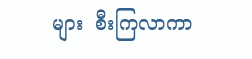များ  စီးကြလာကာ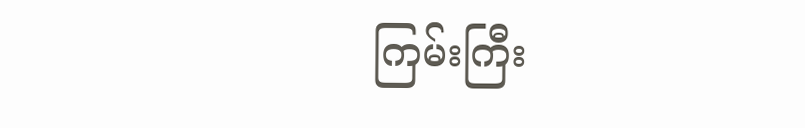ကြမ်းကြီး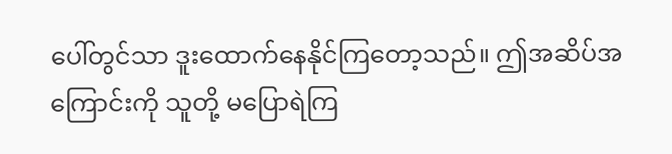ပေါ်တွင်သာ ဒူးထောက်နေနိုင်ကြတော့သည်။ ဤအဆိပ်အကြောင်းကို သူတို့ မပြောရဲကြ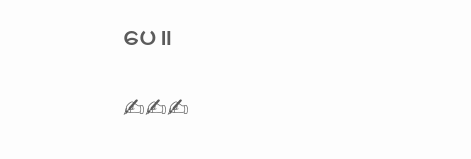ပေ။

✍✍✍